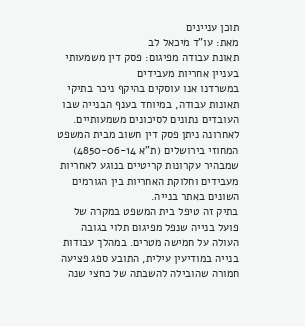תוכן עניינים
מאת: עו"ד מיכאל לב
תאונת עבודה מפיגום: פסק דין משמעותי בעניין אחריות מעבידים
במשרדנו אנו עוסקים בהיקף ניכר בתיקי תאונות עבודה, במיוחד בענף הבנייה שבו העובדים נתונים לסיכונים משמעותיים. לאחרונה ניתן פסק דין חשוב מבית המשפט המחוזי בירושלים (ת"א 4850-06-14) שמבהיר עקרונות קריטיים בנוגע לאחריות מעבידים וחלוקת האחריות בין הגורמים השונים באתר בנייה.
בתיק זה טיפל בית המשפט במקרה של פועל בנייה שנפל מפיגום תלוי בגובה העולה על חמישה מטרים. במהלך עבודות בנייה במודיעין עילית, התובע ספג פציעה חמורה שהובילה להשבתה של כחצי שנה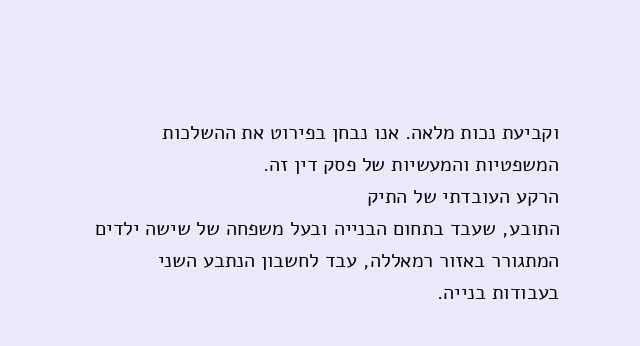וקביעת נכות מלאה. אנו נבחן בפירוט את ההשלכות המשפטיות והמעשיות של פסק דין זה.
הרקע העובדתי של התיק
התובע, שעבד בתחום הבנייה ובעל משפחה של שישה ילדים המתגורר באזור רמאללה, עבד לחשבון הנתבע השני בעבודות בנייה.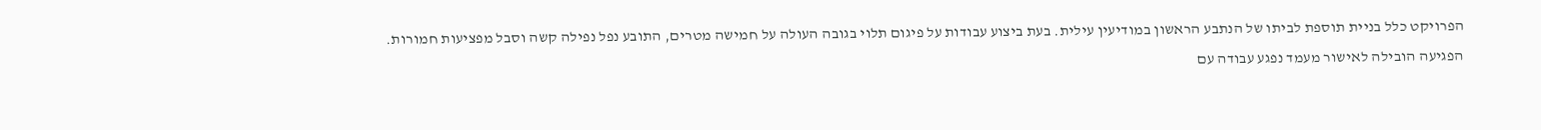הפרויקט כלל בניית תוספת לביתו של הנתבע הראשון במודיעין עילית. בעת ביצוע עבודות על פיגום תלוי בגובה העולה על חמישה מטרים, התובע נפל נפילה קשה וסבל מפציעות חמורות.
הפגיעה הובילה לאישור מעמד נפגע עבודה עם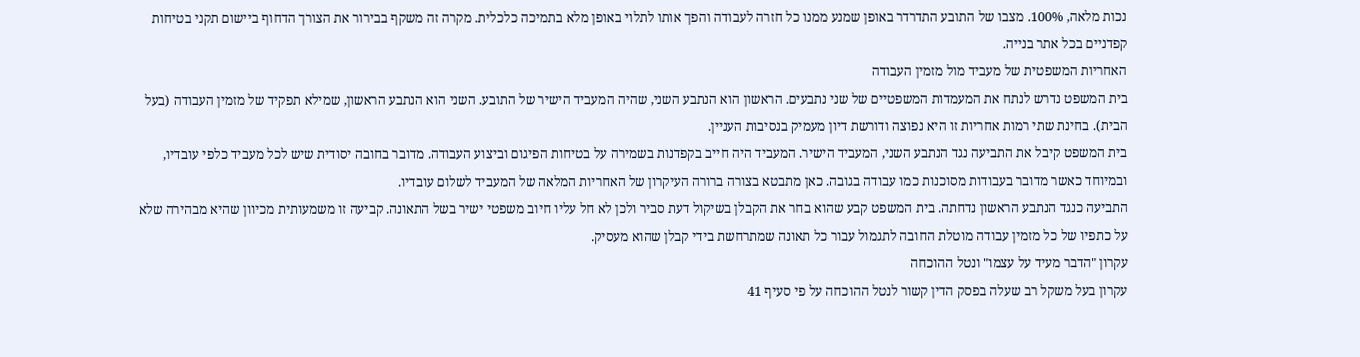נכות מלאה, 100%. מצבו של התובע התדרדר באופן שמנע ממנו כל חזרה לעבודה והפך אותו לתלוי באופן מלא בתמיכה כלכלית. מקרה זה משקף בבירור את הצורך הדחוף ביישום תקני בטיחות קפדניים בכל אתר בנייה.
האחריות המשפטית של מעביד מול מזמין העבודה
בית המשפט נדרש לנתח את המעמדות המשפטיים של שני נתבעים. הראשון הוא הנתבע השני, שהיה המעביד הישיר של התובע. השני הוא הנתבע הראשון, שמילא תפקיד של מזמין העבודה (בעל הבית). בחינת שתי רמות אחריות זו היא נפוצה ודורשת דיון מעמיק בנסיבות העניין.
בית המשפט קיבל את התביעה נגד הנתבע השני, המעביד הישיר. המעביד היה חייב בקפדנות בשמירה על בטיחות הפיגום וביצוע העבודה. מדובר בחובה יסודית שיש לכל מעביד כלפי עובדיו, ובמיוחד כאשר מדובר בעבודות מסוכנות כמו עבודה בגובה. כאן מתבטא בצורה ברורה העיקרון של האחריות המלאה של המעביד לשלום עובדיו.
התביעה כנגד הנתבע הראשון נדחתה. בית המשפט קבע שהוא בחר את הקבלן בשיקול דעת סביר ולכן לא חל עליו חיוב משפטי ישיר בשל התאונה. קביעה זו משמעותית מכיוון שהיא מבהירה שלא על כתפיו של כל מזמין עבודה מוטלת החובה לתגמול עבור כל תאונה שמתרחשת בידי קבלן שהוא מעסיק.
עקרון "הדבר מעיד על עצמו" ונטל ההוכחה
עקרון בעל משקל רב שעלה בפסק הדין קשור לנטל ההוכחה על פי סעיף 41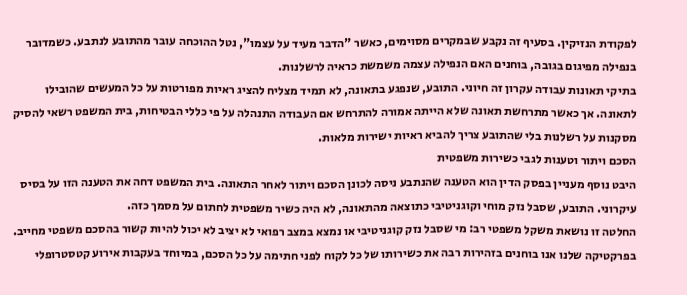לפקודת הנזיקין. בסעיף זה נקבע שבמקרים מסוימים, כאשר "הדבר מעיד על עצמו", נטל ההוכחה עובר מהתובע לנתבע. כשמדובר בנפילה מפיגום בגובה, בוחנים האם הנפילה עצמה משמשת כראיה לרשלנות.
בתיקי תאונות עבודה עקרון זה חיוני. התובע, שנפגע בתאונה, לא תמיד מצליח להציג ראיות מפורטות על כל המעשים שהובילו לתאונה. אך כאשר מתרחשת תאונה שלא הייתה אמורה להתרחש אם העבודה התנהלה על פי כללי הבטיחות, בית המשפט רשאי להסיק מסקנות על רשלנות בלי שהתובע צריך להביא ראיות ישירות מלאות.
הסכם ויתור וטענות לגבי כשירות משפטית
היבט נוסף מעניין בפסק הדין הוא הטענה שהנתבע ניסה לכונן הסכם ויתור לאחר התאונה. בית המשפט דחה את הטענה הזו על בסיס עיקרוני. התובע, שסבל נזק מוחי וקוגניטיבי כתוצאה מהתאונה, לא היה כשיר משפטית לחתום על מסמך כזה.
החלטה זו נושאת משקל משפטי רב: מי שסבל נזק קוגניטיבי או נמצא במצב רפואי לא יציב לא יכול להיות קשור בהסכם משפטי מחייב. בפרקטיקה שלנו אנו בוחנים בזהירות רבה את כשירותו של כל לקוח לפני חתימה על כל הסכם, במיוחד בעקבות אירוע קטסטרופלי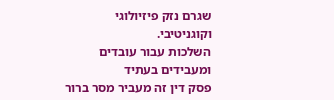שגרם נזק פיזיולוגי וקוגניטיבי.
השלכות עבור עובדים ומעבידים בעתיד
פסק דין זה מעביר מסר ברור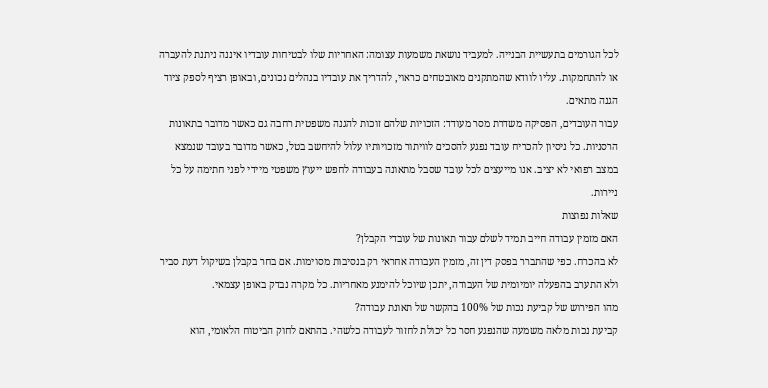לכל הגורמים בתעשיית הבנייה. למעביד נושאת משמעות עצומה: האחריות שלו לבטיחות עובדיו איננה ניתנת להעברה או להתחמקות. עליו לוודא שהמתקנים מאובטחים כראוי, להדריך את עובדיו בנהלים נכונים, ובאופן רציף לספק ציוד הגנה מתאים.
עבור העובדים, הפסיקה משדרת מסר מעודד: הזכויות שלהם זוכות להגנה משפטית רחבה גם כאשר מדובר בתאונות הרסניות. כל ניסיון להכריח עובד נפגע להסכים לוויתור מזכויותיו עלול להיחשב בטל, כאשר מדובר בעובד שנמצא במצב רפואי לא יציב. אנו מייעצים לכל עובד שסבל מתאונה בעבודה לחפש ייעוץ משפטי מיידי לפני חתימה על כל ניירות.
שאלות נפוצות
האם מזמין עבודה חייב תמיד לשלם עבור תאונות של עובדי הקבלן?
לא בהכרח. כפי שהתברר בפסק דין זה, מזמין העבודה אחראי רק בנסיבות מסוימות. אם בחר בקבלן בשיקול דעת סביר ולא התערב בהפעלה יומיומית של העבודה, יתכן שיוכל להימנע מאחריות. כל מקרה נבדק באופן עצמאי.
מהו הפירוש של קביעת נכות של 100% בהקשר של תאונת עבודה?
קביעת נכות מלאה משמעה שהנפגע חסר כל יכולת לחזור לעבודה כלשהי. בהתאם לחוק הביטוח הלאומי, הוא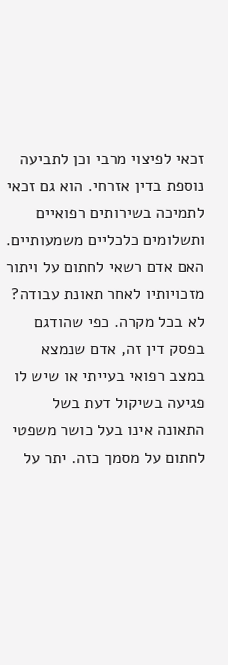זכאי לפיצוי מרבי וכן לתביעה נוספת בדין אזרחי. הוא גם זכאי לתמיכה בשירותים רפואיים ותשלומים כלכליים משמעותיים.
האם אדם רשאי לחתום על ויתור מזכויותיו לאחר תאונת עבודה?
לא בכל מקרה. כפי שהודגם בפסק דין זה, אדם שנמצא במצב רפואי בעייתי או שיש לו פגיעה בשיקול דעת בשל התאונה אינו בעל כושר משפטי לחתום על מסמך כזה. יתר על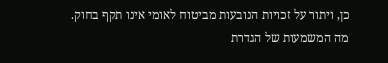כן, ויתור על זכויות הנובעות מביטוח לאומי אינו תקף בחוק.
מה המשמעות של הגדרת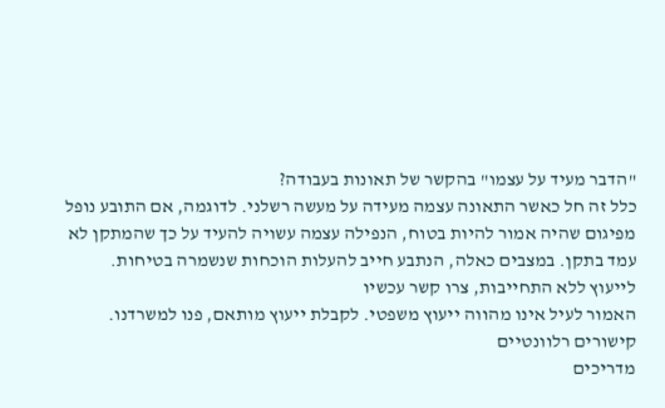"הדבר מעיד על עצמו" בהקשר של תאונות בעבודה?
כלל זה חל כאשר התאונה עצמה מעידה על מעשה רשלני. לדוגמה, אם התובע נופל מפיגום שהיה אמור להיות בטוח, הנפילה עצמה עשויה להעיד על כך שהמתקן לא עמד בתקן. במצבים כאלה, הנתבע חייב להעלות הוכחות שנשמרה בטיחות.
לייעוץ ללא התחייבות, צרו קשר עכשיו
האמור לעיל אינו מהווה ייעוץ משפטי. לקבלת ייעוץ מותאם, פנו למשרדנו.
קישורים רלוונטיים
מדריכים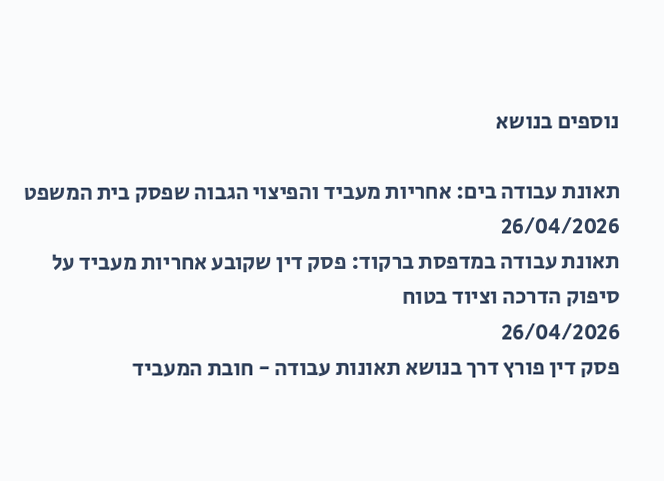נוספים בנושא

תאונת עבודה בים: אחריות מעביד והפיצוי הגבוה שפסק בית המשפט
26/04/2026
תאונת עבודה במדפסת ברקוד: פסק דין שקובע אחריות מעביד על סיפוק הדרכה וציוד בטוח
26/04/2026
פסק דין פורץ דרך בנושא תאונות עבודה - חובת המעביד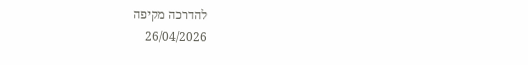להדרכה מקיפה
26/04/2026